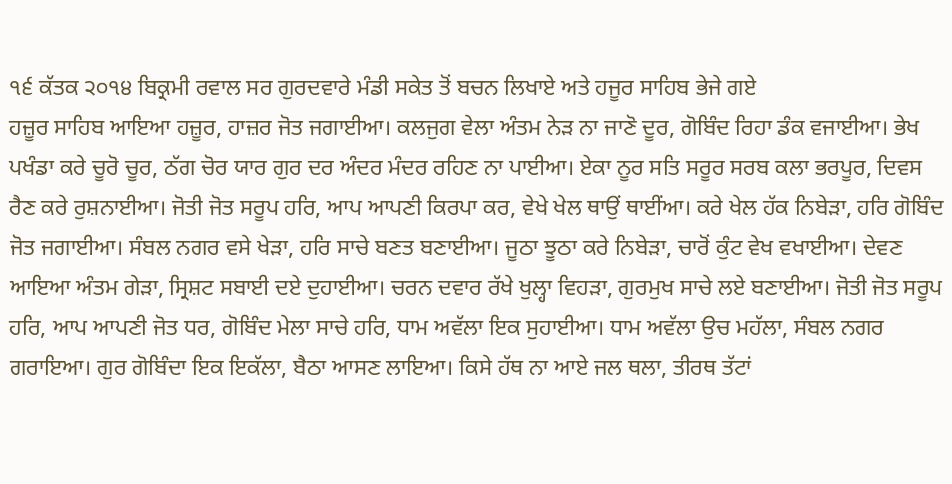੧੬ ਕੱਤਕ ੨੦੧੪ ਬਿਕ੍ਰਮੀ ਰਵਾਲ ਸਰ ਗੁਰਦਵਾਰੇ ਮੰਡੀ ਸਕੇਤ ਤੋਂ ਬਚਨ ਲਿਖਾਏ ਅਤੇ ਹਜੂਰ ਸਾਹਿਬ ਭੇਜੇ ਗਏ
ਹਜ਼ੂਰ ਸਾਹਿਬ ਆਇਆ ਹਜ਼ੂਰ, ਹਾਜ਼ਰ ਜੋਤ ਜਗਾਈਆ। ਕਲਜੁਗ ਵੇਲਾ ਅੰਤਮ ਨੇੜ ਨਾ ਜਾਣੋ ਦੂਰ, ਗੋਬਿੰਦ ਰਿਹਾ ਡੰਕ ਵਜਾਈਆ। ਭੇਖ ਪਖੰਡਾ ਕਰੇ ਚੂਰੋ ਚੂਰ, ਠੱਗ ਚੋਰ ਯਾਰ ਗੁਰ ਦਰ ਅੰਦਰ ਮੰਦਰ ਰਹਿਣ ਨਾ ਪਾਈਆ। ਏਕਾ ਨੂਰ ਸਤਿ ਸਰੂਰ ਸਰਬ ਕਲਾ ਭਰਪੂਰ, ਦਿਵਸ ਰੈਣ ਕਰੇ ਰੁਸ਼ਨਾਈਆ। ਜੋਤੀ ਜੋਤ ਸਰੂਪ ਹਰਿ, ਆਪ ਆਪਣੀ ਕਿਰਪਾ ਕਰ, ਵੇਖੇ ਖੇਲ ਥਾਉਂ ਥਾਈਂਆ। ਕਰੇ ਖੇਲ ਹੱਕ ਨਿਬੇੜਾ, ਹਰਿ ਗੋਬਿੰਦ ਜੋਤ ਜਗਾਈਆ। ਸੰਬਲ ਨਗਰ ਵਸੇ ਖੇੜਾ, ਹਰਿ ਸਾਚੇ ਬਣਤ ਬਣਾਈਆ। ਜੂਠਾ ਝੂਠਾ ਕਰੇ ਨਿਬੇੜਾ, ਚਾਰੋਂ ਕੁੰਟ ਵੇਖ ਵਖਾਈਆ। ਦੇਵਣ ਆਇਆ ਅੰਤਮ ਗੇੜਾ, ਸ੍ਰਿਸ਼ਟ ਸਬਾਈ ਦਏ ਦੁਹਾਈਆ। ਚਰਨ ਦਵਾਰ ਰੱਖੇ ਖੁਲ੍ਹਾ ਵਿਹੜਾ, ਗੁਰਮੁਖ ਸਾਚੇ ਲਏ ਬਣਾਈਆ। ਜੋਤੀ ਜੋਤ ਸਰੂਪ ਹਰਿ, ਆਪ ਆਪਣੀ ਜੋਤ ਧਰ, ਗੋਬਿੰਦ ਮੇਲਾ ਸਾਚੇ ਹਰਿ, ਧਾਮ ਅਵੱਲਾ ਇਕ ਸੁਹਾਈਆ। ਧਾਮ ਅਵੱਲਾ ਉਚ ਮਹੱਲਾ, ਸੰਬਲ ਨਗਰ ਗਰਾਇਆ। ਗੁਰ ਗੋਬਿੰਦਾ ਇਕ ਇਕੱਲਾ, ਬੈਠਾ ਆਸਣ ਲਾਇਆ। ਕਿਸੇ ਹੱਥ ਨਾ ਆਏ ਜਲ ਥਲਾ, ਤੀਰਥ ਤੱਟਾਂ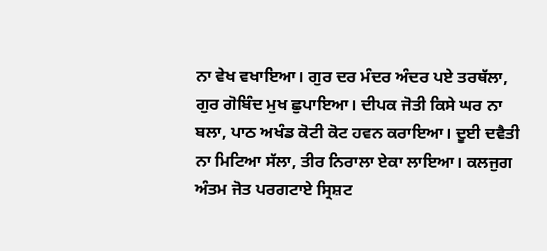ਨਾ ਵੇਖ ਵਖਾਇਆ। ਗੁਰ ਦਰ ਮੰਦਰ ਅੰਦਰ ਪਏ ਤਰਥੱਲਾ, ਗੁਰ ਗੋਬਿੰਦ ਮੁਖ ਛੁਪਾਇਆ। ਦੀਪਕ ਜੋਤੀ ਕਿਸੇ ਘਰ ਨਾ ਬਲਾ, ਪਾਠ ਅਖੰਡ ਕੋਟੀ ਕੋਟ ਹਵਨ ਕਰਾਇਆ। ਦੂਈ ਦਵੈਤੀ ਨਾ ਮਿਟਿਆ ਸੱਲਾ, ਤੀਰ ਨਿਰਾਲਾ ਏਕਾ ਲਾਇਆ। ਕਲਜੁਗ ਅੰਤਮ ਜੋਤ ਪਰਗਟਾਏ ਸ੍ਰਿਸ਼ਟ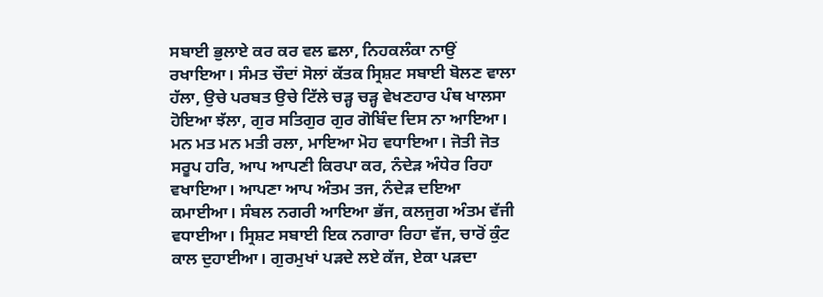ਸਬਾਈ ਭੁਲਾਏ ਕਰ ਕਰ ਵਲ ਛਲਾ, ਨਿਹਕਲੰਕਾ ਨਾਉਂ ਰਖਾਇਆ। ਸੰਮਤ ਚੌਦਾਂ ਸੋਲਾਂ ਕੱਤਕ ਸ੍ਰਿਸ਼ਟ ਸਬਾਈ ਬੋਲਣ ਵਾਲਾ ਹੱਲਾ, ਉਚੇ ਪਰਬਤ ਉਚੇ ਟਿੱਲੇ ਚੜ੍ਹ ਚੜ੍ਹ ਵੇਖਣਹਾਰ ਪੰਥ ਖਾਲਸਾ ਹੋਇਆ ਝੱਲਾ, ਗੁਰ ਸਤਿਗੁਰ ਗੁਰ ਗੋਬਿੰਦ ਦਿਸ ਨਾ ਆਇਆ। ਮਨ ਮਤ ਮਨ ਮਤੀ ਰਲਾ, ਮਾਇਆ ਮੋਹ ਵਧਾਇਆ। ਜੋਤੀ ਜੋਤ ਸਰੂਪ ਹਰਿ, ਆਪ ਆਪਣੀ ਕਿਰਪਾ ਕਰ, ਨੰਦੇੜ ਅੰਧੇਰ ਰਿਹਾ ਵਖਾਇਆ। ਆਪਣਾ ਆਪ ਅੰਤਮ ਤਜ, ਨੰਦੇੜ ਦਇਆ ਕਮਾਈਆ। ਸੰਬਲ ਨਗਰੀ ਆਇਆ ਭੱਜ, ਕਲਜੁਗ ਅੰਤਮ ਵੱਜੀ ਵਧਾਈਆ। ਸ੍ਰਿਸ਼ਟ ਸਬਾਈ ਇਕ ਨਗਾਰਾ ਰਿਹਾ ਵੱਜ, ਚਾਰੋਂ ਕੁੰਟ ਕਾਲ ਦੁਹਾਈਆ। ਗੁਰਮੁਖਾਂ ਪੜਦੇ ਲਏ ਕੱਜ, ਏਕਾ ਪੜਦਾ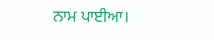ਨਾਮ ਪਾਈਆ।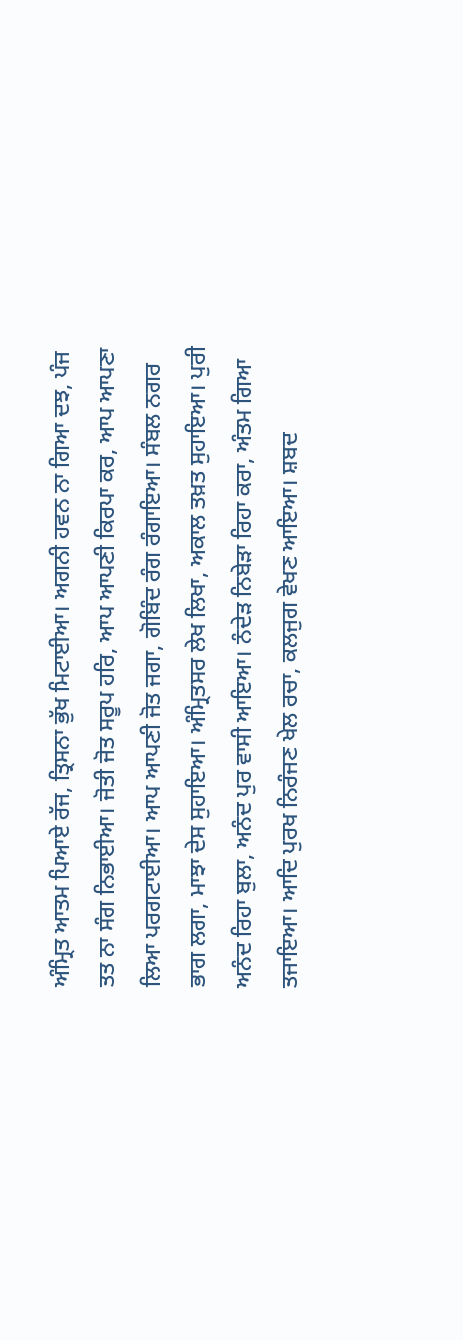ਅੰਮ੍ਰਿਤ ਆਤਮ ਪਿਆਏ ਰੱਜ, ਤ੍ਰਿਸਨਾ ਭੁੱਖ ਮਿਟਾਈਆ। ਅਗਨੀ ਹਵਨ ਨਾ ਗਿਆ ਦਝ, ਪੰਜ ਤਤ ਨਾ ਸੰਗ ਨਿਭਾਈਆ। ਜੋਤੀ ਜੋਤ ਸਰੂਪ ਹਰਿ, ਆਪ ਆਪਣੀ ਕਿਰਪਾ ਕਰ, ਆਪ ਆਪਣਾ ਲਿਆ ਪਰਗਟਾਈਆ। ਆਪ ਆਪਣੀ ਜੋਤ ਜਗਾ, ਗੋਬਿੰਦ ਰੰਗ ਰੰਗਾਇਆ। ਸੰਬਲ ਨਗਰ ਭਾਗ ਲਗਾ, ਮਾਝਾ ਦੇਸ ਸੁਹਾਇਆ। ਅੰਮ੍ਰਿਤਸਰ ਲੇਖ ਲਿਖਾ, ਅਕਾਲ ਤਖ਼ਤ ਸੁਹਾਇਆ। ਪੁਰੀ ਅਨੰਦ ਰਿਹਾ ਬੁਲਾ, ਅਨੰਦ ਪੁਰ ਵਾਸੀ ਆਇਆ। ਨੰਦੇੜ ਨਿਬੇੜਾ ਰਿਹਾ ਕਰਾ, ਅੰਤਮ ਗਿਆ ਤਜਾਇਆ। ਆਦਿ ਪੁਰਖ ਨਿਰੰਜਣ ਖੇਲ ਰਚਾ, ਕਲਜੁਗ ਵੇਖਣ ਆਇਆ। ਸ਼ਬਦ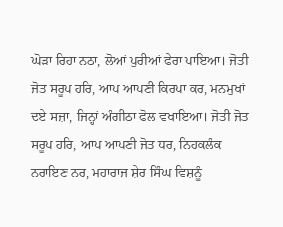ਘੋੜਾ ਰਿਹਾ ਨਠਾ, ਲੋਆਂ ਪੁਰੀਆਂ ਫੇਰਾ ਪਾਇਆ। ਜੋਤੀ ਜੋਤ ਸਰੂਪ ਹਰਿ, ਆਪ ਆਪਣੀ ਕਿਰਪਾ ਕਰ, ਮਨਮੁਖਾਂ ਦਏ ਸਜ਼ਾ, ਜਿਨ੍ਹਾਂ ਅੰਗੀਠਾ ਫੋਲ ਵਖਾਇਆ। ਜੋਤੀ ਜੋਤ ਸਰੂਪ ਹਰਿ, ਆਪ ਆਪਣੀ ਜੋਤ ਧਰ, ਨਿਹਕਲੰਕ ਨਰਾਇਣ ਨਰ, ਮਹਾਰਾਜ ਸ਼ੇਰ ਸਿੰਘ ਵਿਸ਼ਨੂੰ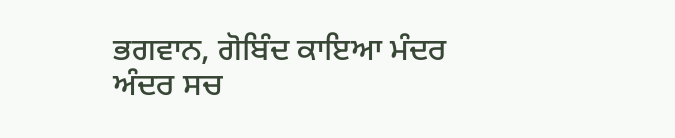ਭਗਵਾਨ, ਗੋਬਿੰਦ ਕਾਇਆ ਮੰਦਰ ਅੰਦਰ ਸਚ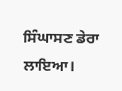ਸਿੰਘਾਸਣ ਡੇਰਾ ਲਾਇਆ।